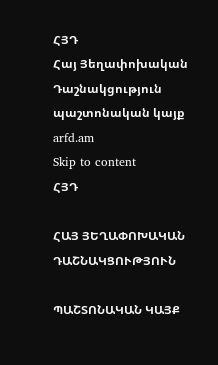ՀՅԴ
Հայ Յեղափոխական Դաշնակցություն պաշտոնական կայք arfd.am
Skip to content
ՀՅԴ

ՀԱՅ ՅԵՂԱՓՈԽԱԿԱՆ ԴԱՇՆԱԿՑՈՒԹՅՈՒՆ

ՊԱՇՏՈՆԱԿԱՆ ԿԱՅՔ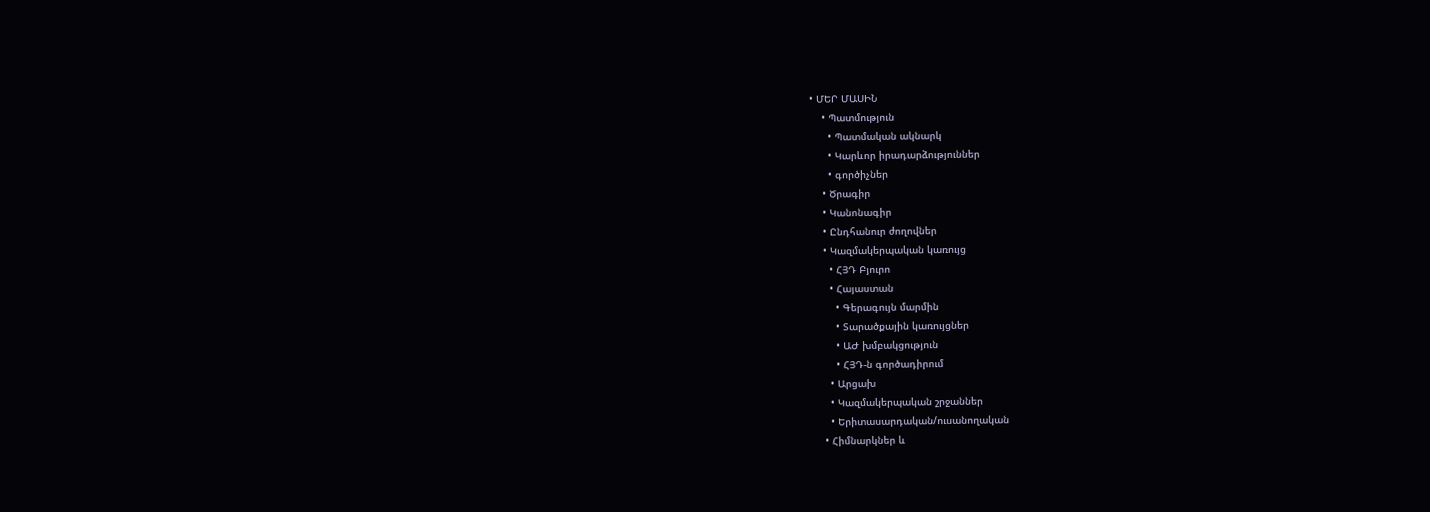• ՄԵՐ ՄԱՍԻՆ
    • Պատմություն
      • Պատմական ակնարկ
      • Կարևոր իրադարձություններ
      • գործիչներ
    • Ծրագիր
    • Կանոնագիր
    • Ընդհանուր ժողովներ
    • Կազմակերպական կառույց
      • ՀՅԴ Բյուրո
      • Հայաստան
        • Գերագույն մարմին
        • Տարածքային կառույցներ
        • ԱԺ խմբակցություն
        • ՀՅԴ-ն գործադիրում
      • Արցախ
      • Կազմակերպական շրջաններ
      • Երիտասարդական/ուսանողական
    • Հիմնարկներ և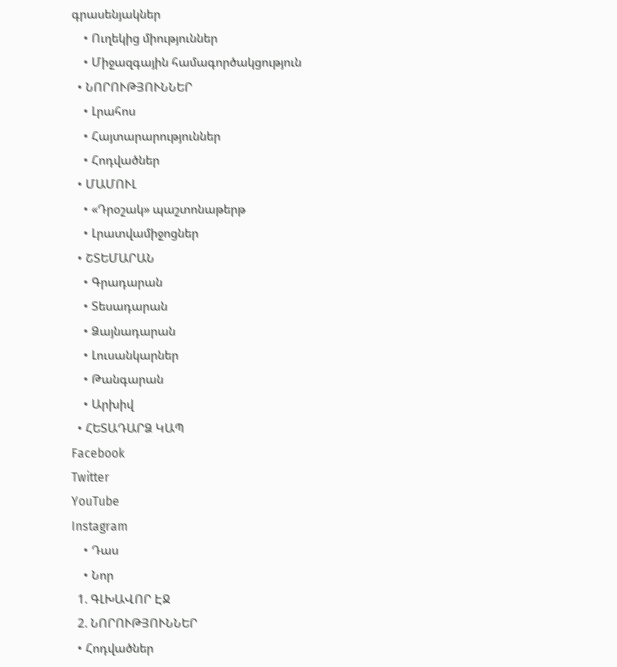գրասենյակներ
    • Ուղեկից միություններ
    • Միջազգային համագործակցություն
  • ՆՈՐՈՒԹՅՈՒՆՆԵՐ
    • Լրահոս
    • Հայտարարություններ
    • Հոդվածներ
  • ՄԱՄՈՒԼ
    • «Դրօշակ» պաշտոնաթերթ
    • Լրատվամիջոցներ
  • ՇՏԵՄԱՐԱՆ
    • Գրադարան
    • Տեսադարան
    • Ձայնադարան
    • Լուսանկարներ
    • Թանգարան
    • Արխիվ
  • ՀԵՏԱԴԱՐՁ ԿԱՊ
Facebook
Twitter
YouTube
Instagram
    • Դաս
    • Նոր
  1. ԳԼԽԱՎՈՐ ԷՋ
  2. ՆՈՐՈՒԹՅՈՒՆՆԵՐ
  • Հոդվածներ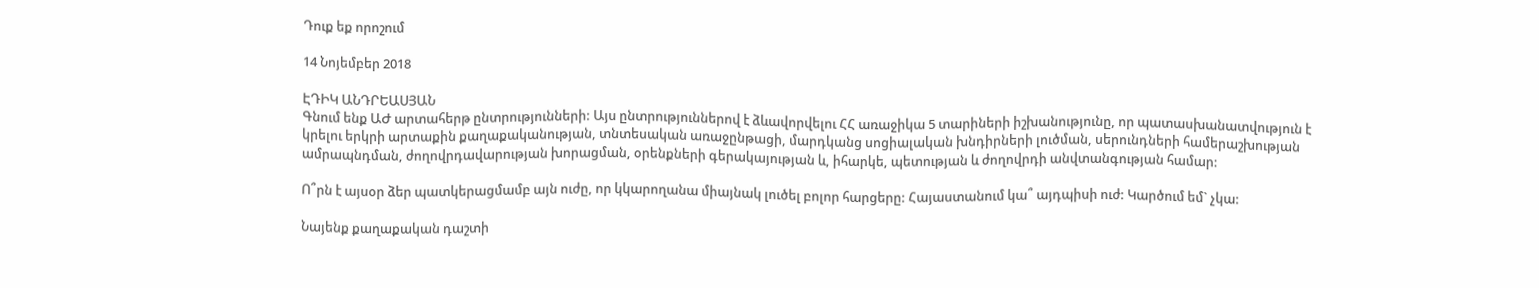Դուք եք որոշում

14 Նոյեմբեր 2018

ԷԴԻԿ ԱՆԴՐԵԱՍՅԱՆ
Գնում ենք ԱԺ արտահերթ ընտրությունների: Այս ընտրություններով է ձևավորվելու ՀՀ առաջիկա 5 տարիների իշխանությունը, որ պատասխանատվություն է կրելու երկրի արտաքին քաղաքականության, տնտեսական առաջընթացի, մարդկանց սոցիալական խնդիրների լուծման, սերունդների համերաշխության ամրապնդման, ժողովրդավարության խորացման, օրենքների գերակայության և, իհարկե, պետության և ժողովրդի անվտանգության համար:

Ո՞րն է այսօր ձեր պատկերացմամբ այն ուժը, որ կկարողանա միայնակ լուծել բոլոր հարցերը: Հայաստանում կա՞ այդպիսի ուժ: Կարծում եմ` չկա:

Նայենք քաղաքական դաշտի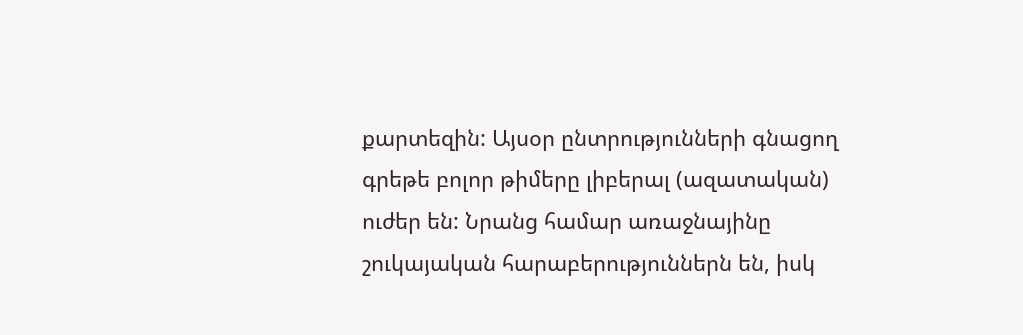քարտեզին: Այսօր ընտրությունների գնացող գրեթե բոլոր թիմերը լիբերալ (ազատական) ուժեր են: Նրանց համար առաջնայինը շուկայական հարաբերություններն են, իսկ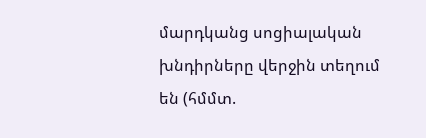մարդկանց սոցիալական խնդիրները վերջին տեղում են (հմմտ.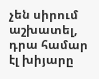չեն սիրում աշխատել, դրա համար էլ խիյարը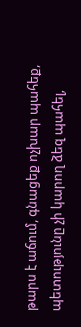թարս է աճում, գնացեք ոչխար պահեք, պետությունը չի կարող ձեզ պահել,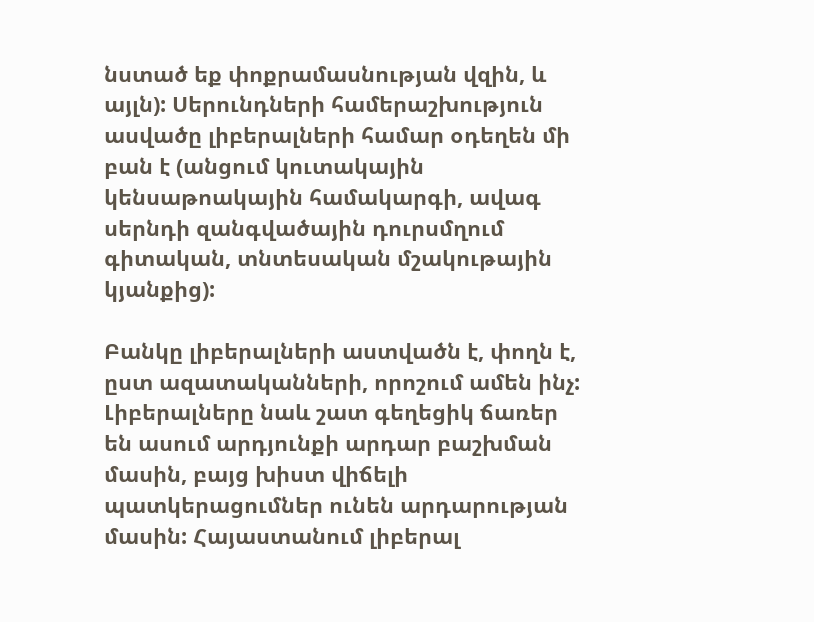նստած եք փոքրամասնության վզին, և այլն): Սերունդների համերաշխություն ասվածը լիբերալների համար օդեղեն մի բան է (անցում կուտակային կենսաթոակային համակարգի, ավագ սերնդի զանգվածային դուրսմղում գիտական, տնտեսական մշակութային կյանքից):

Բանկը լիբերալների աստվածն է, փողն է, ըստ ազատականների, որոշում ամեն ինչ: Լիբերալները նաև շատ գեղեցիկ ճառեր են ասում արդյունքի արդար բաշխման մասին, բայց խիստ վիճելի պատկերացումներ ունեն արդարության մասին: Հայաստանում լիբերալ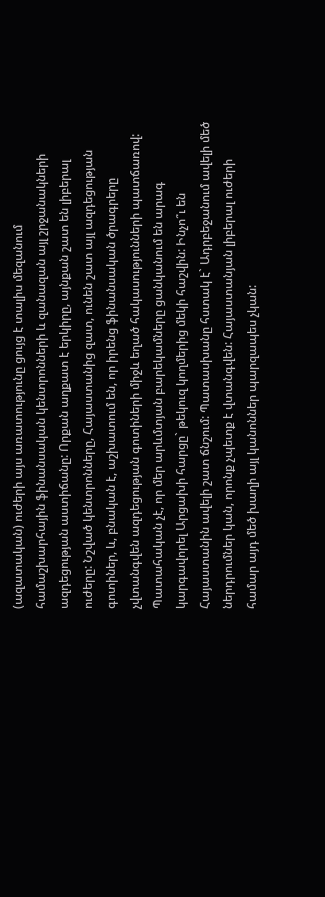(ազատական) ուժերի այս առատությունը ցույց է տալիս մեզանում համաշխարհային ֆինանսական կենտրոնների և զանազան այլ շրջանակների ազդեցության աստիճանը: Որքան աղքատ է երկիրը, այնքան շատ են լիբերալ ուժերը: Նշված կենտրոնները, Հայաստանից զատ, ունեն շատ այլ ազդեցության գոտիներ, և, բնական է, աշխատում են, որ իրենց ֆինանսական ծրագրերը չվտանգվեն ազդեցության գոտիների միջև եղած հակասությունների պատճառով: Պատահական չէ, որ մեր արևմտյան բարեկամները ցանկանում են արագ կարգավորել Արցախի հարցը` թեկուզ կողմերից մեկի հաշվին: Ինչո՞ւ են Հայաստանին ավելի շատ ճնշում: Պատասխանը հստակ է` Ադրբեջանում ավելի մեծ ներդրումներ կան, որոնք չպետք է վտանգվեն: Հայաստանյան լիբերալ ուժերի համար այդ մեծ խաղի այլ կանոններ պարզապես չկան: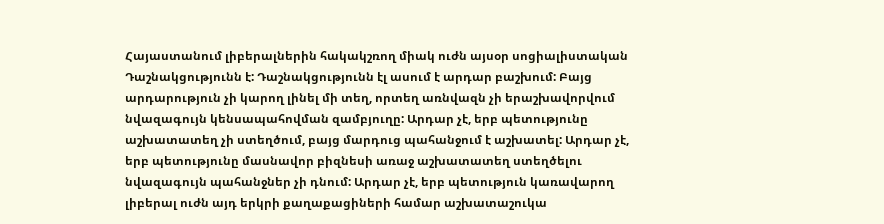Հայաստանում լիբերալներին հակակշռող միակ ուժն այսօր սոցիալիստական Դաշնակցությունն է: Դաշնակցությունն էլ ասում է արդար բաշխում: Բայց արդարություն չի կարող լինել մի տեղ, որտեղ առնվազն չի երաշխավորվում նվազագույն կենսապահովման զամբյուղը: Արդար չէ, երբ պետությունը աշխատատեղ չի ստեղծում, բայց մարդուց պահանջում է աշխատել: Արդար չէ, երբ պետությունը մասնավոր բիզնեսի առաջ աշխատատեղ ստեղծելու նվազագույն պահանջներ չի դնում: Արդար չէ, երբ պետություն կառավարող լիբերալ ուժն այդ երկրի քաղաքացիների համար աշխատաշուկա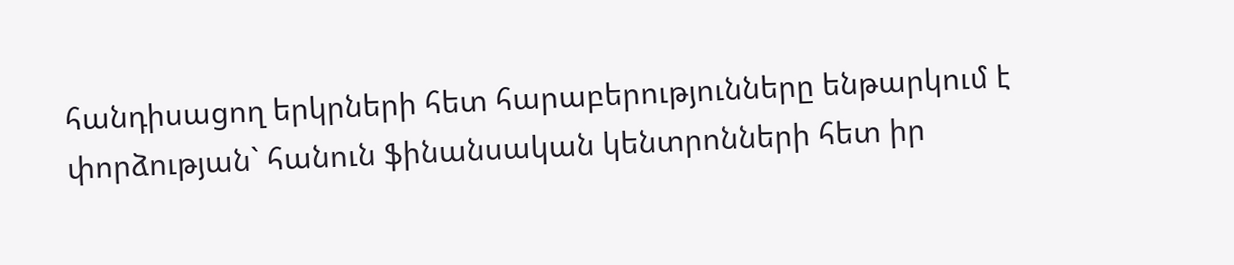հանդիսացող երկրների հետ հարաբերությունները ենթարկում է փորձության` հանուն ֆինանսական կենտրոնների հետ իր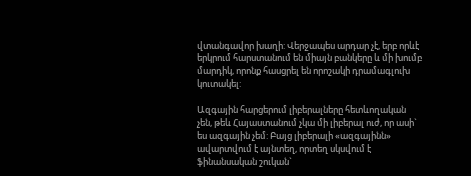վտանգավոր խաղի: Վերջապես արդար չէ, երբ որևէ երկրում հարստանում են միայն բանկերը և մի խումբ մարդիկ, որոնք հասցրել են որոշակի դրամագլուխ կուտակել:

Ազգային հարցերում լիբերալները հետևողական չեն, թեև Հայաստանում չկա մի լիբերալ ուժ, որ ասի` ես ազգային չեմ: Բայց լիբերալի «ազգայինն» ավարտվում է այնտեղ, որտեղ սկսվում է ֆինանսական շուկան`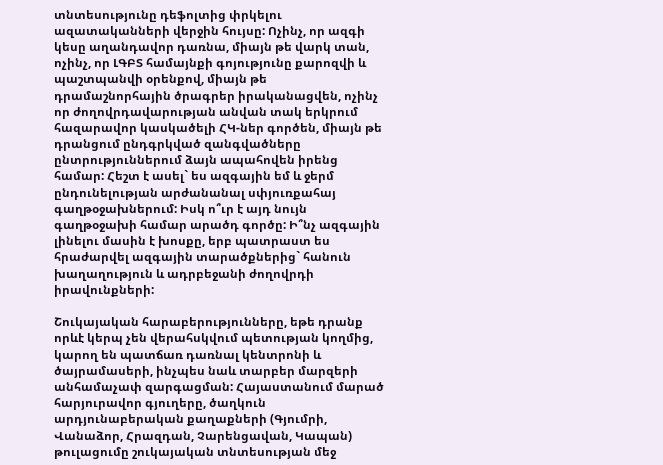տնտեսությունը դեֆոլտից փրկելու ազատականների վերջին հույսը: Ոչինչ, որ ազգի կեսը աղանդավոր դառնա, միայն թե վարկ տան, ոչինչ, որ ԼԳԲՏ համայնքի գոյությունը քարոզվի և պաշտպանվի օրենքով, միայն թե դրամաշնորհային ծրագրեր իրականացվեն, ոչինչ որ ժողովրդավարության անվան տակ երկրում հազարավոր կասկածելի ՀԿ-ներ գործեն, միայն թե դրանցում ընդգրկված զանգվածները ընտրություններում ձայն ապահովեն իրենց համար: Հեշտ է ասել` ես ազգային եմ և ջերմ ընդունելության արժանանալ սփյուռքահայ գաղթօջախներում: Իսկ ո՞ւր է այդ նույն գաղթօջախի համար արածդ գործը: Ի՞նչ ազգային լինելու մասին է խոսքը, երբ պատրաստ ես հրաժարվել ազգային տարածքներից` հանուն խաղաղություն և ադրբեջանի ժողովրդի իրավունքների:

Շուկայական հարաբերությունները, եթե դրանք որևէ կերպ չեն վերահսկվում պետության կողմից, կարող են պատճառ դառնալ կենտրոնի և ծայրամասերի, ինչպես նաև տարբեր մարզերի անհամաչափ զարգացման: Հայաստանում մարած հարյուրավոր գյուղերը, ծաղկուն արդյունաբերական քաղաքների (Գյումրի, Վանաձոր, Հրազդան, Չարենցավան, Կապան) թուլացումը շուկայական տնտեսության մեջ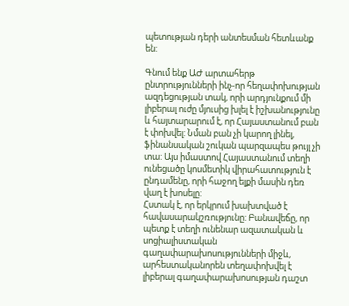պետության դերի անտեսման հետևանք են:

Գնում ենք ԱԺ արտահերթ ընտրությունների ինչ-որ հեղափոխության ազդեցության տակ, որի արդյունքում մի լիբերալ ուժը մյուսից խլել է իշխանությունը և հայտարարում է, որ Հայաստանում բան է փոխվել: Նման բան չի կարող լինել, ֆինանսական շուկան պարզապես թույլ չի տա: Այս իմաստով Հայաստանում տեղի ունեցածը կոսմետիկ վիրահատություն է ընդամենը, որի հաջող ելքի մասին դեռ վաղ է խոսելը:
Հստակ է, որ երկրում խախտված է հավասարակշռությունը: Բանավեճը, որ պետք է տեղի ունենար ազատական և սոցիալիստական գաղափարախոսությունների միջև, արհեստականորեն տեղափոխվել է լիբերալ գաղափարախոսության դաշտ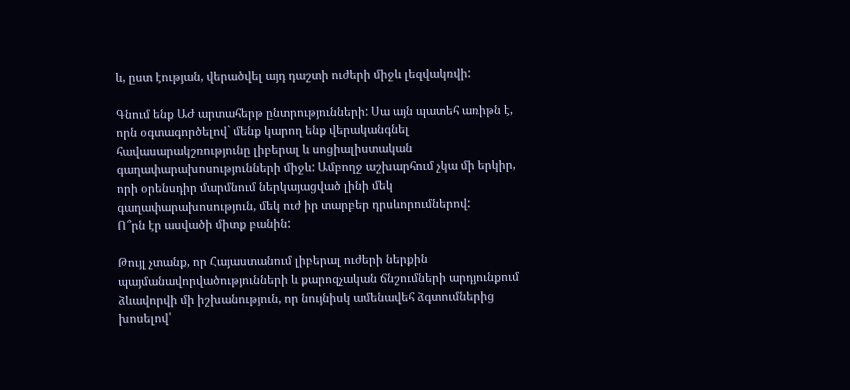և, ըստ էության, վերածվել այդ դաշտի ուժերի միջև լեզվակռվի:

Գնում ենք ԱԺ արտահերթ ընտրությունների: Սա այն պատեհ առիթն է, որն օգտագործելով` մենք կարող ենք վերականգնել հավասարակշռությունը լիբերալ և սոցիալիստական գաղափարախոսությունների միջև: Ամբողջ աշխարհում չկա մի երկիր, որի օրենսդիր մարմնում ներկայացված լինի մեկ գաղափարախոսություն, մեկ ուժ իր տարբեր դրսևորումներով:
Ո՞րն էր ասվածի միտք բանին:

Թույլ չտանք, որ Հայաստանում լիբերալ ուժերի ներքին պայմանավորվածությունների և քարոզչական ճնշումների արդյունքում ձևավորվի մի իշխանություն, որ նույնիսկ ամենավեհ ձգտումներից խոսելով՝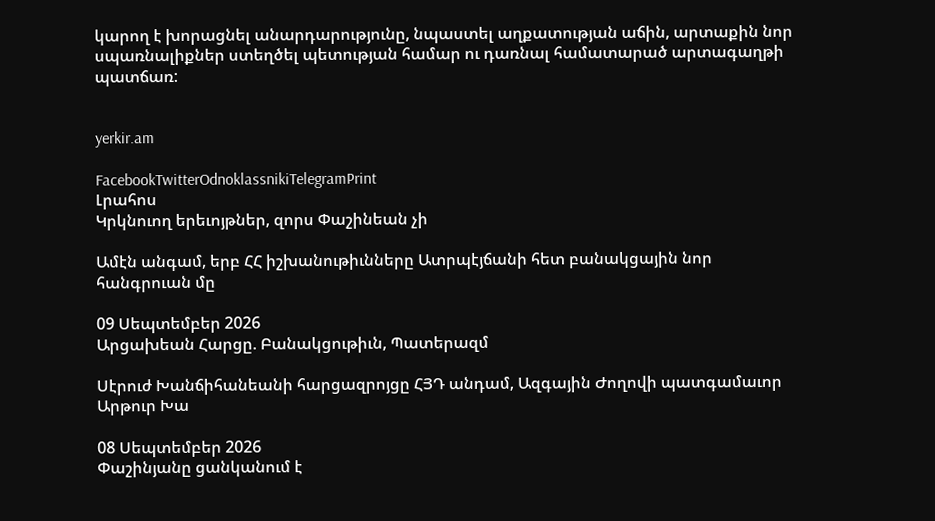կարող է խորացնել անարդարությունը, նպաստել աղքատության աճին, արտաքին նոր սպառնալիքներ ստեղծել պետության համար ու դառնալ համատարած արտագաղթի պատճառ:


yerkir.am

FacebookTwitterOdnoklassnikiTelegramPrint
Լրահոս
Կրկնուող երեւոյթներ, զորս Փաշինեան չի

Ամէն անգամ, երբ ՀՀ իշխանութիւնները Ատրպէյճանի հետ բանակցային նոր հանգրուան մը

09 Սեպտեմբեր 2026
Արցախեան Հարցը. Բանակցութիւն, Պատերազմ

Սէրուժ Խանճիհանեանի հարցազրոյցը ՀՅԴ անդամ, Ազգային Ժողովի պատգամաւոր Արթուր Խա

08 Սեպտեմբեր 2026
Փաշինյանը ցանկանում է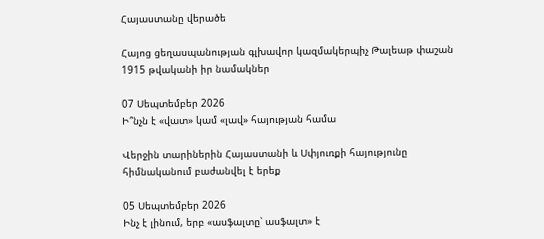Հայաստանը վերածե

Հայոց ցեղասպանության գլխավոր կազմակերպիչ Թալեաթ փաշան 1915 թվականի իր նամակներ

07 Սեպտեմբեր 2026
Ի՞նչն է «վատ» կամ «լավ» հայության համա

Վերջին տարիներին Հայաստանի և Սփյուռքի հայությունը հիմնականում բաժանվել է երեք

05 Սեպտեմբեր 2026
Ինչ է լինում, երբ «ասֆալտը՝ ասֆալտ» է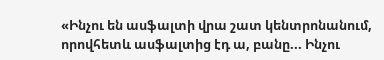«Ինչու են ասֆալտի վրա շատ կենտրոնանում, որովհետև ասֆալտից էդ ա, բանը... Ինչու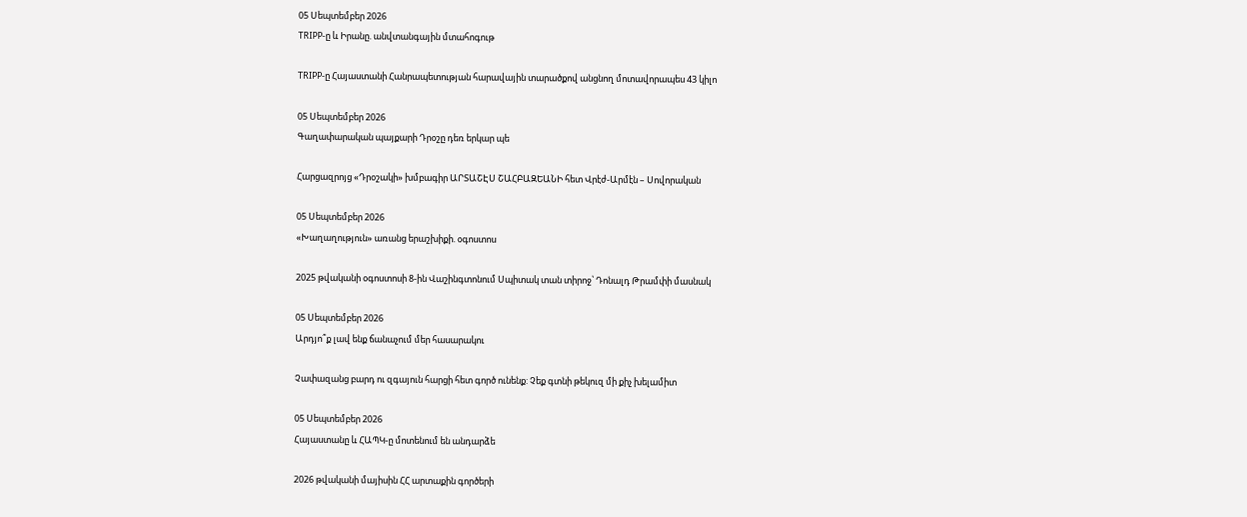05 Սեպտեմբեր 2026
TRIPP-ը և Իրանը. անվտանգային մտահոգութ

TRIPP-ը Հայաստանի Հանրապետության հարավային տարածքով անցնող մոտավորապես 43 կիլո

05 Սեպտեմբեր 2026
Գաղափարական պայքարի Դրօշը դեռ երկար պե

Հարցազրոյց «Դրօշակի» խմբագիր ԱՐՏԱՇԷՍ ՇԱՀԲԱԶԵԱՆԻ հետ Վրէժ-Արմէն – Սովորական

05 Սեպտեմբեր 2026
«Խաղաղություն» առանց երաշխիքի. օգոստոս

2025 թվականի օգոստոսի 8-ին Վաշինգտոնում Սպիտակ տան տիրոջ՝ Դոնալդ Թրամփի մասնակ

05 Սեպտեմբեր 2026
Արդյո՞ք լավ ենք ճանաչում մեր հասարակու

Չափազանց բարդ ու զգայուն հարցի հետ գործ ունենք: Չեք գտնի թեկուզ մի քիչ խելամիտ

05 Սեպտեմբեր 2026
Հայաստանը և ՀԱՊԿ-ը մոտենում են անդարձե

2026 թվականի մայիսին ՀՀ արտաքին գործերի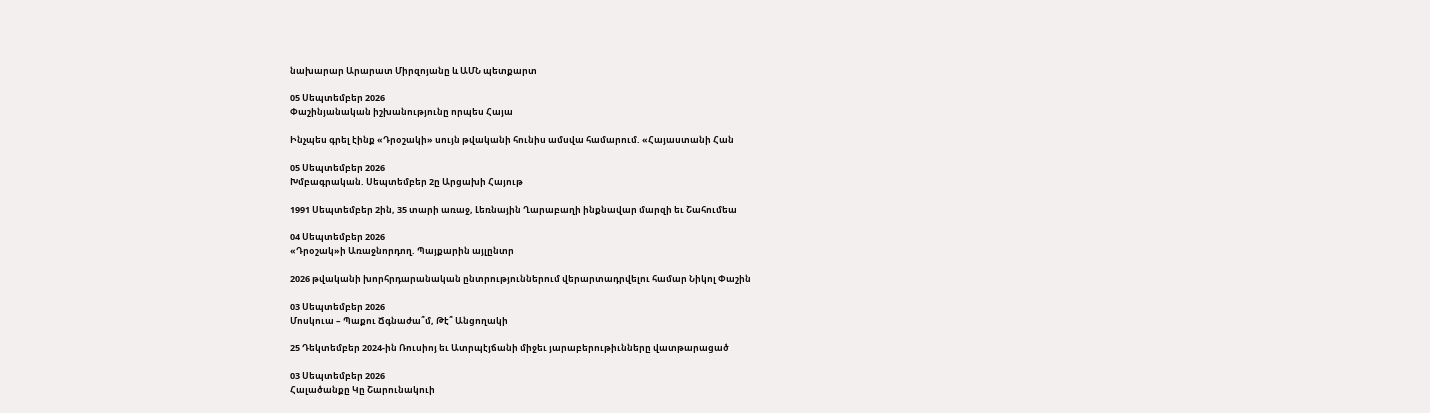նախարար Արարատ Միրզոյանը և ԱՄՆ պետքարտ

05 Սեպտեմբեր 2026
Փաշինյանական իշխանությունը որպես Հայա

Ինչպես գրել էինք «Դրօշակի» սույն թվականի հունիս ամսվա համարում. «Հայաստանի Հան

05 Սեպտեմբեր 2026
Խմբագրական. Սեպտեմբեր 2ը Արցախի Հայութ

1991 Սեպտեմբեր 2ին, 35 տարի առաջ, Լեռնային Ղարաբաղի ինքնավար մարզի եւ Շահումեա

04 Սեպտեմբեր 2026
«Դրօշակ»ի Առաջնորդող. Պայքարին այլընտր

2026 թվականի խորհրդարանական ընտրություններում վերարտադրվելու համար Նիկոլ Փաշին

03 Սեպտեմբեր 2026
Մոսկուա – Պաքու Ճգնաժա՞մ, Թէ՞ Անցողակի

25 Դեկտեմբեր 2024-ին Ռուսիոյ եւ Ատրպէյճանի միջեւ յարաբերութիւնները վատթարացած

03 Սեպտեմբեր 2026
Հալածանքը Կը Շարունակուի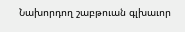Նախորդող շաբթուան գլխաւոր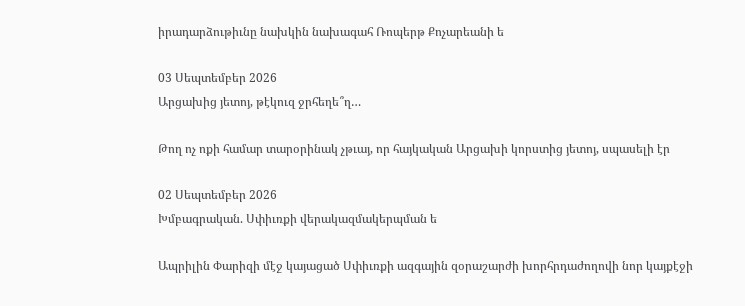իրադարձութիւնը նախկին նախագահ Ռոպերթ Քոչարեանի ե

03 Սեպտեմբեր 2026
Արցախից յետոյ, թէկուզ ջրհեղե՞ղ…

Թող ոչ ոքի համար տարօրինակ չթւայ, որ հայկական Արցախի կորստից յետոյ, սպասելի էր

02 Սեպտեմբեր 2026
Խմբագրական. Սփիւռքի վերակազմակերպման ե

Ապրիլին Փարիզի մէջ կայացած Սփիւռքի ազգային զօրաշարժի խորհրդաժողովի նոր կայքէջի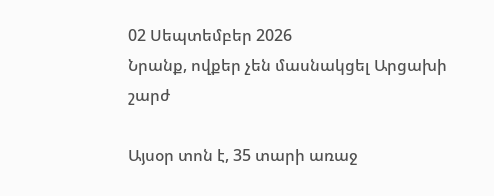02 Սեպտեմբեր 2026
Նրանք, ովքեր չեն մասնակցել Արցախի շարժ

Այսօր տոն է, 35 տարի առաջ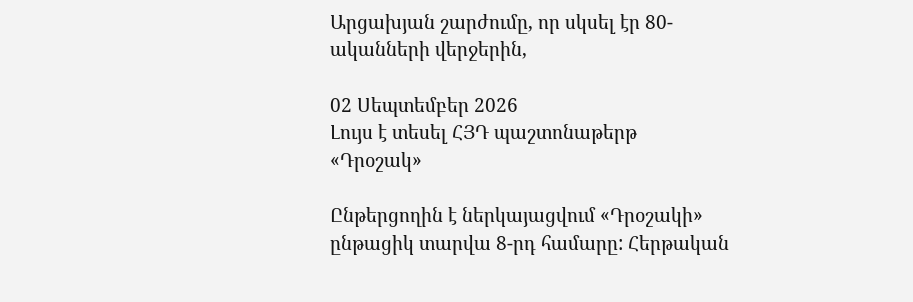Արցախյան շարժումը, որ սկսել էր 80-ականների վերջերին,

02 Սեպտեմբեր 2026
Լույս է տեսել ՀՅԴ պաշտոնաթերթ «Դրօշակ»

Ընթերցողին է ներկայացվում «Դրօշակի» ընթացիկ տարվա 8-րդ համարը: Հերթական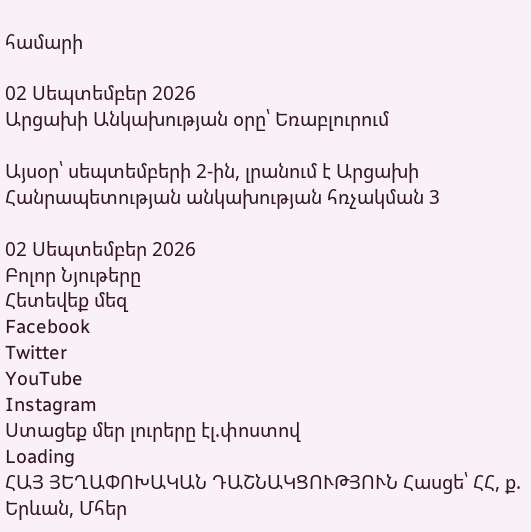համարի

02 Սեպտեմբեր 2026
Արցախի Անկախության օրը՝ Եռաբլուրում

Այսօր՝ սեպտեմբերի 2-ին, լրանում է Արցախի Հանրապետության անկախության հռչակման 3

02 Սեպտեմբեր 2026
Բոլոր Նյութերը
Հետեվեք մեզ
Facebook
Twitter
YouTube
Instagram
Ստացեք մեր լուրերը էլ.փոստով
Loading
ՀԱՅ ՅԵՂԱՓՈԽԱԿԱՆ ԴԱՇՆԱԿՑՈՒԹՅՈՒՆ Հասցե՝ ՀՀ, ք. Երևան, Մհեր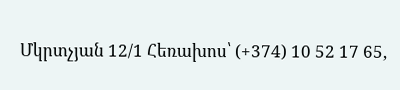Մկրտչյան 12/1 Հեռախոս՝ (+374) 10 52 17 65,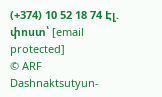(+374) 10 52 18 74 Էլ. փոստ՝ [email protected]
© ARF Dashnaktsutyun-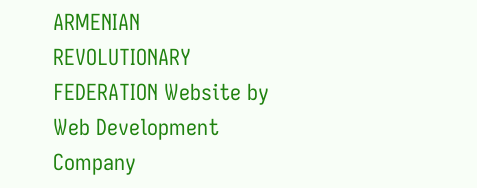ARMENIAN REVOLUTIONARY FEDERATION Website by Web Development Company